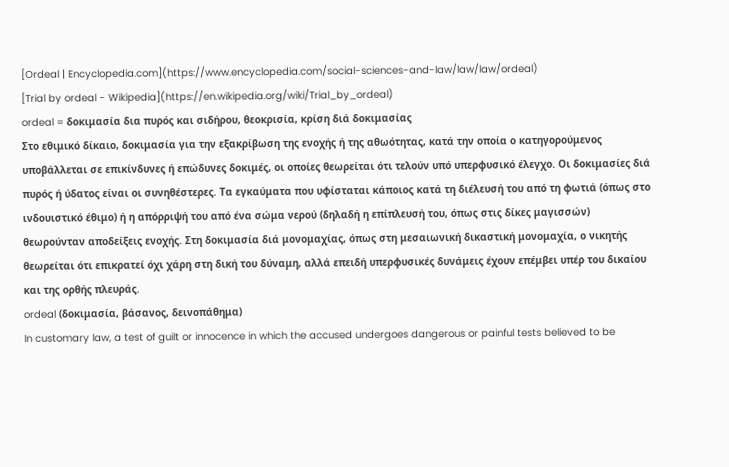[Ordeal | Encyclopedia.com](https://www.encyclopedia.com/social-sciences-and-law/law/law/ordeal)
[Trial by ordeal - Wikipedia](https://en.wikipedia.org/wiki/Trial_by_ordeal)
ordeal = δοκιμασία δια πυρός και σιδήρου, θεοκρισία, κρίση διά δοκιμασίας
Στο εθιμικό δίκαιο, δοκιμασία για την εξακρίβωση της ενοχής ή της αθωότητας, κατά την οποία ο κατηγορούμενος υποβάλλεται σε επικίνδυνες ή επώδυνες δοκιμές, οι οποίες θεωρείται ότι τελούν υπό υπερφυσικό έλεγχο. Οι δοκιμασίες διά πυρός ή ύδατος είναι οι συνηθέστερες. Τα εγκαύματα που υφίσταται κάποιος κατά τη διέλευσή του από τη φωτιά (όπως στο ινδουιστικό έθιμο) ή η απόρριψή του από ένα σώμα νερού (δηλαδή η επίπλευσή του, όπως στις δίκες μαγισσών) θεωρούνταν αποδείξεις ενοχής. Στη δοκιμασία διά μονομαχίας, όπως στη μεσαιωνική δικαστική μονομαχία, ο νικητής θεωρείται ότι επικρατεί όχι χάρη στη δική του δύναμη, αλλά επειδή υπερφυσικές δυνάμεις έχουν επέμβει υπέρ του δικαίου και της ορθής πλευράς.
ordeal (δοκιμασία, βάσανος, δεινοπάθημα)
In customary law, a test of guilt or innocence in which the accused undergoes dangerous or painful tests believed to be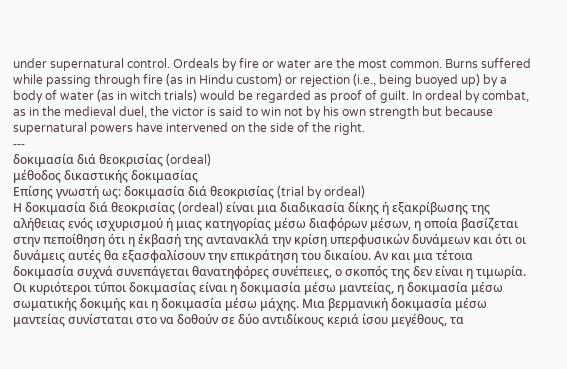under supernatural control. Ordeals by fire or water are the most common. Burns suffered while passing through fire (as in Hindu custom) or rejection (i.e., being buoyed up) by a body of water (as in witch trials) would be regarded as proof of guilt. In ordeal by combat, as in the medieval duel, the victor is said to win not by his own strength but because supernatural powers have intervened on the side of the right.
---
δοκιμασία διά θεοκρισίας (ordeal)
μέθοδος δικαστικής δοκιμασίας
Επίσης γνωστή ως: δοκιμασία διά θεοκρισίας (trial by ordeal)
Η δοκιμασία διά θεοκρισίας (ordeal) είναι μια διαδικασία δίκης ή εξακρίβωσης της αλήθειας ενός ισχυρισμού ή μιας κατηγορίας μέσω διαφόρων μέσων, η οποία βασίζεται στην πεποίθηση ότι η έκβασή της αντανακλά την κρίση υπερφυσικών δυνάμεων και ότι οι δυνάμεις αυτές θα εξασφαλίσουν την επικράτηση του δικαίου. Αν και μια τέτοια δοκιμασία συχνά συνεπάγεται θανατηφόρες συνέπειες, ο σκοπός της δεν είναι η τιμωρία.
Οι κυριότεροι τύποι δοκιμασίας είναι η δοκιμασία μέσω μαντείας, η δοκιμασία μέσω σωματικής δοκιμής και η δοκιμασία μέσω μάχης. Μια βερμανική δοκιμασία μέσω μαντείας συνίσταται στο να δοθούν σε δύο αντιδίκους κεριά ίσου μεγέθους, τα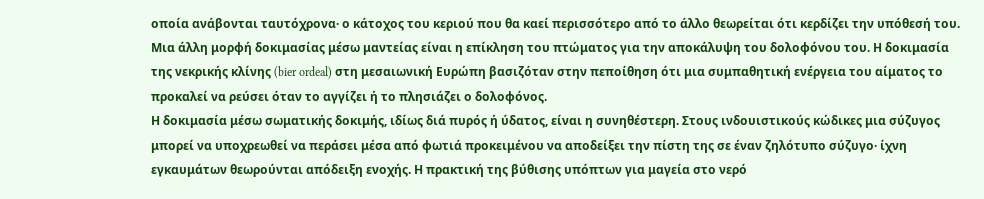οποία ανάβονται ταυτόχρονα· ο κάτοχος του κεριού που θα καεί περισσότερο από το άλλο θεωρείται ότι κερδίζει την υπόθεσή του. Μια άλλη μορφή δοκιμασίας μέσω μαντείας είναι η επίκληση του πτώματος για την αποκάλυψη του δολοφόνου του. Η δοκιμασία της νεκρικής κλίνης (bier ordeal) στη μεσαιωνική Ευρώπη βασιζόταν στην πεποίθηση ότι μια συμπαθητική ενέργεια του αίματος το προκαλεί να ρεύσει όταν το αγγίζει ή το πλησιάζει ο δολοφόνος.
Η δοκιμασία μέσω σωματικής δοκιμής, ιδίως διά πυρός ή ύδατος, είναι η συνηθέστερη. Στους ινδουιστικούς κώδικες μια σύζυγος μπορεί να υποχρεωθεί να περάσει μέσα από φωτιά προκειμένου να αποδείξει την πίστη της σε έναν ζηλότυπο σύζυγο· ίχνη εγκαυμάτων θεωρούνται απόδειξη ενοχής. Η πρακτική της βύθισης υπόπτων για μαγεία στο νερό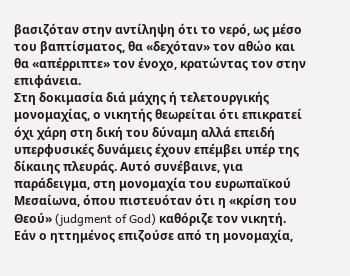βασιζόταν στην αντίληψη ότι το νερό, ως μέσο του βαπτίσματος, θα «δεχόταν» τον αθώο και θα «απέρριπτε» τον ένοχο, κρατώντας τον στην επιφάνεια.
Στη δοκιμασία διά μάχης ή τελετουργικής μονομαχίας, ο νικητής θεωρείται ότι επικρατεί όχι χάρη στη δική του δύναμη αλλά επειδή υπερφυσικές δυνάμεις έχουν επέμβει υπέρ της δίκαιης πλευράς. Αυτό συνέβαινε, για παράδειγμα, στη μονομαχία του ευρωπαϊκού Μεσαίωνα, όπου πιστευόταν ότι η «κρίση του Θεού» (judgment of God) καθόριζε τον νικητή. Εάν ο ηττημένος επιζούσε από τη μονομαχία,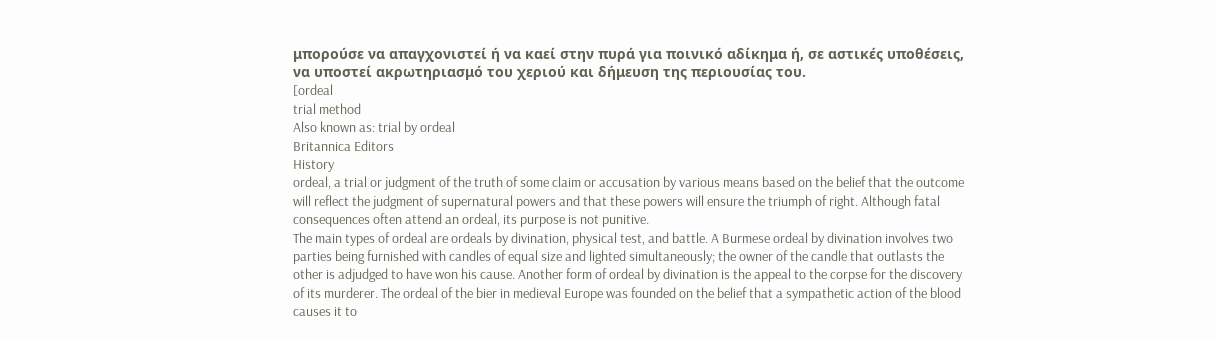μπορούσε να απαγχονιστεί ή να καεί στην πυρά για ποινικό αδίκημα ή, σε αστικές υποθέσεις, να υποστεί ακρωτηριασμό του χεριού και δήμευση της περιουσίας του.
[ordeal
trial method
Also known as: trial by ordeal
Britannica Editors
History
ordeal, a trial or judgment of the truth of some claim or accusation by various means based on the belief that the outcome will reflect the judgment of supernatural powers and that these powers will ensure the triumph of right. Although fatal consequences often attend an ordeal, its purpose is not punitive.
The main types of ordeal are ordeals by divination, physical test, and battle. A Burmese ordeal by divination involves two parties being furnished with candles of equal size and lighted simultaneously; the owner of the candle that outlasts the other is adjudged to have won his cause. Another form of ordeal by divination is the appeal to the corpse for the discovery of its murderer. The ordeal of the bier in medieval Europe was founded on the belief that a sympathetic action of the blood causes it to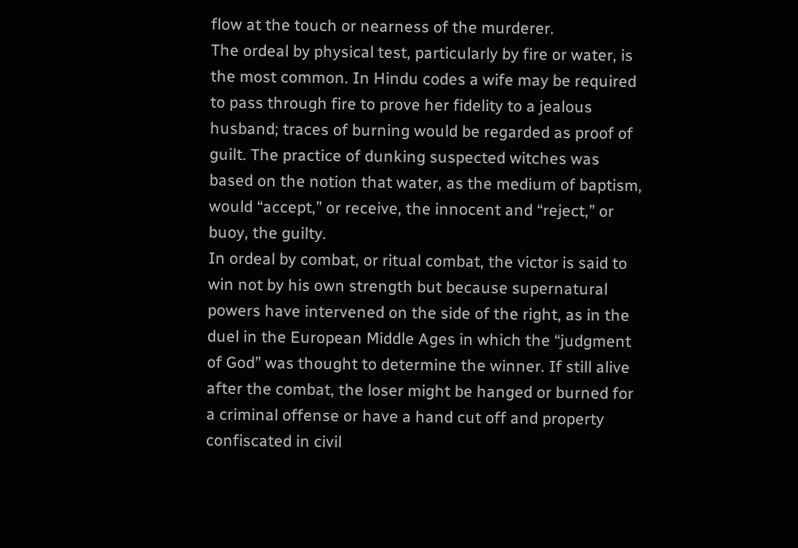flow at the touch or nearness of the murderer.
The ordeal by physical test, particularly by fire or water, is the most common. In Hindu codes a wife may be required to pass through fire to prove her fidelity to a jealous husband; traces of burning would be regarded as proof of guilt. The practice of dunking suspected witches was based on the notion that water, as the medium of baptism, would “accept,” or receive, the innocent and “reject,” or buoy, the guilty.
In ordeal by combat, or ritual combat, the victor is said to win not by his own strength but because supernatural powers have intervened on the side of the right, as in the duel in the European Middle Ages in which the “judgment of God” was thought to determine the winner. If still alive after the combat, the loser might be hanged or burned for a criminal offense or have a hand cut off and property confiscated in civil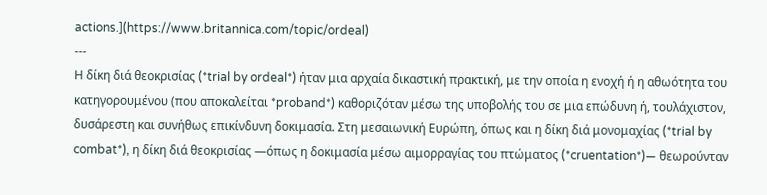actions.](https://www.britannica.com/topic/ordeal)
---
Η δίκη διά θεοκρισίας (*trial by ordeal*) ήταν μια αρχαία δικαστική πρακτική, με την οποία η ενοχή ή η αθωότητα του κατηγορουμένου (που αποκαλείται *proband*) καθοριζόταν μέσω της υποβολής του σε μια επώδυνη ή, τουλάχιστον, δυσάρεστη και συνήθως επικίνδυνη δοκιμασία. Στη μεσαιωνική Ευρώπη, όπως και η δίκη διά μονομαχίας (*trial by combat*), η δίκη διά θεοκρισίας —όπως η δοκιμασία μέσω αιμορραγίας του πτώματος (*cruentation*)— θεωρούνταν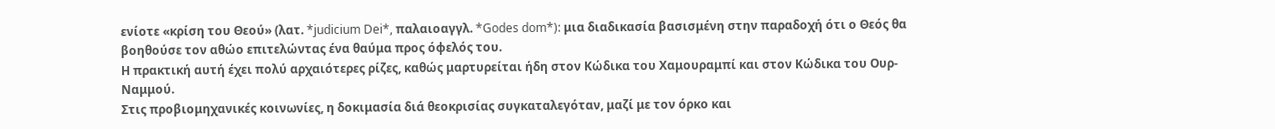ενίοτε «κρίση του Θεού» (λατ. *judicium Dei*, παλαιοαγγλ. *Godes dom*): μια διαδικασία βασισμένη στην παραδοχή ότι ο Θεός θα βοηθούσε τον αθώο επιτελώντας ένα θαύμα προς όφελός του.
Η πρακτική αυτή έχει πολύ αρχαιότερες ρίζες, καθώς μαρτυρείται ήδη στον Κώδικα του Χαμουραμπί και στον Κώδικα του Ουρ-Ναμμού.
Στις προβιομηχανικές κοινωνίες, η δοκιμασία διά θεοκρισίας συγκαταλεγόταν, μαζί με τον όρκο και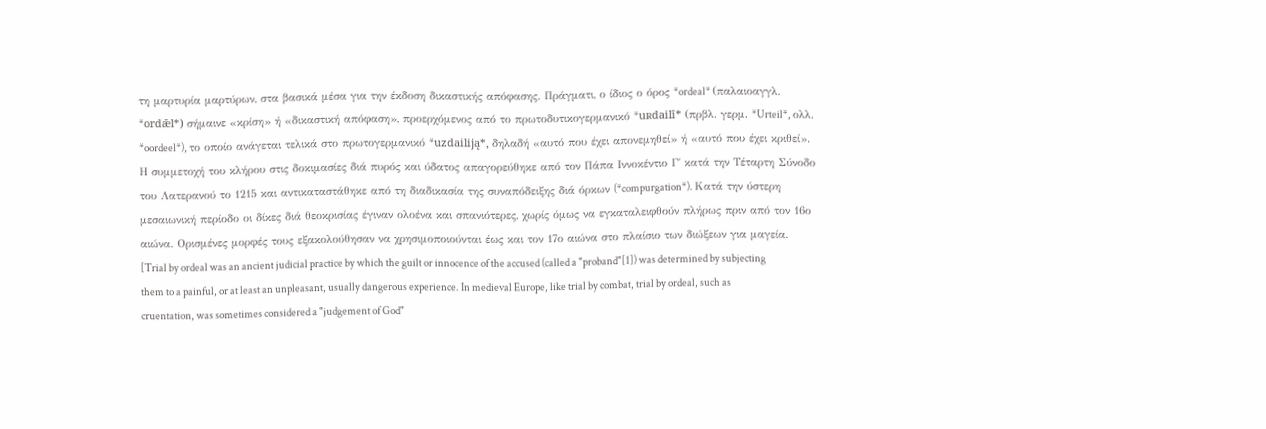τη μαρτυρία μαρτύρων, στα βασικά μέσα για την έκδοση δικαστικής απόφασης. Πράγματι, ο ίδιος ο όρος *ordeal* (παλαιοαγγλ. *ordǣl*) σήμαινε «κρίση» ή «δικαστική απόφαση», προερχόμενος από το πρωτοδυτικογερμανικό *uʀdailī* (πρβλ. γερμ. *Urteil*, ολλ. *oordeel*), το οποίο ανάγεται τελικά στο πρωτογερμανικό *uzdailiją*, δηλαδή «αυτό που έχει απονεμηθεί» ή «αυτό που έχει κριθεί».
Η συμμετοχή του κλήρου στις δοκιμασίες διά πυρός και ύδατος απαγορεύθηκε από τον Πάπα Ιννοκέντιο Γ΄ κατά την Τέταρτη Σύνοδο του Λατερανού το 1215 και αντικαταστάθηκε από τη διαδικασία της συναπόδειξης διά όρκων (*compurgation*). Κατά την ύστερη μεσαιωνική περίοδο οι δίκες διά θεοκρισίας έγιναν ολοένα και σπανιότερες, χωρίς όμως να εγκαταλειφθούν πλήρως πριν από τον 16ο αιώνα. Ορισμένες μορφές τους εξακολούθησαν να χρησιμοποιούνται έως και τον 17ο αιώνα στο πλαίσιο των διώξεων για μαγεία.
[Trial by ordeal was an ancient judicial practice by which the guilt or innocence of the accused (called a "proband"[1]) was determined by subjecting them to a painful, or at least an unpleasant, usually dangerous experience. In medieval Europe, like trial by combat, trial by ordeal, such as cruentation, was sometimes considered a "judgement of God"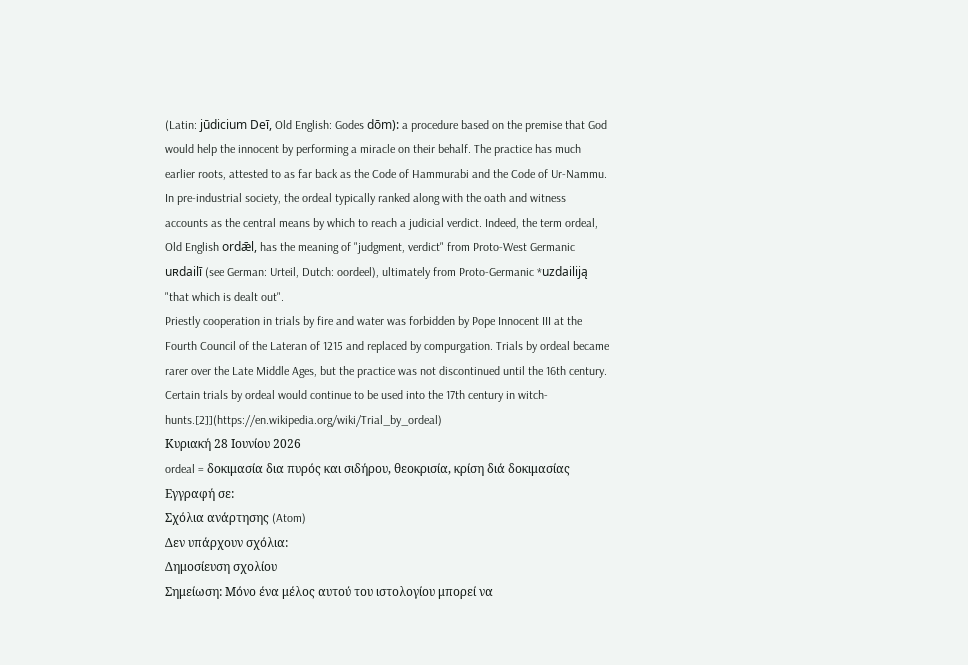(Latin: jūdicium Deī, Old English: Godes dōm): a procedure based on the premise that God would help the innocent by performing a miracle on their behalf. The practice has much earlier roots, attested to as far back as the Code of Hammurabi and the Code of Ur-Nammu.
In pre-industrial society, the ordeal typically ranked along with the oath and witness accounts as the central means by which to reach a judicial verdict. Indeed, the term ordeal, Old English ordǣl, has the meaning of "judgment, verdict" from Proto-West Germanic uʀdailī (see German: Urteil, Dutch: oordeel), ultimately from Proto-Germanic *uzdailiją "that which is dealt out".
Priestly cooperation in trials by fire and water was forbidden by Pope Innocent III at the Fourth Council of the Lateran of 1215 and replaced by compurgation. Trials by ordeal became rarer over the Late Middle Ages, but the practice was not discontinued until the 16th century. Certain trials by ordeal would continue to be used into the 17th century in witch-hunts.[2]](https://en.wikipedia.org/wiki/Trial_by_ordeal)
Κυριακή 28 Ιουνίου 2026
ordeal = δοκιμασία δια πυρός και σιδήρου, θεοκρισία, κρίση διά δοκιμασίας
Εγγραφή σε:
Σχόλια ανάρτησης (Atom)
Δεν υπάρχουν σχόλια:
Δημοσίευση σχολίου
Σημείωση: Μόνο ένα μέλος αυτού του ιστολογίου μπορεί να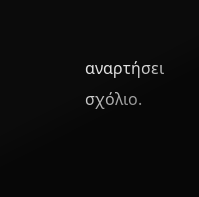αναρτήσει σχόλιο.